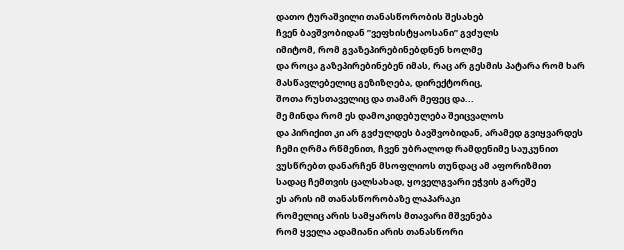დათო ტურაშვილი თანასწორობის შესახებ
ჩვენ ბავშვობიდან ”ვეფხისტყაოსანი” გვძულს
იმიტომ, რომ გვაზეპირებინებდნენ ხოლმე
და როცა გაზეპირებინებენ იმას, რაც არ გესმის პატარა რომ ხარ
მასწავლებელიც გეზიზღება, დირექტორიც,
შოთა რუსთაველიც და თამარ მეფეც და...
მე მინდა რომ ეს დამოკიდებულება შეიცვალოს
და პირიქით კი არ გვძულდეს ბავშვობიდან, არამედ გვიყვარდეს
ჩემი ღრმა რწმენით, ჩვენ უბრალოდ რამდენიმე საუკუნით
ვუსწრებთ დანარჩენ მსოფლიოს თუნდაც ამ აფორიზმით
სადაც ჩემთვის ცალსახად, ყოველგვარი ეჭვის გარეშე
ეს არის იმ თანასწორობაზე ლაპარაკი
რომელიც არის სამყაროს მთავარი მშვენება
რომ ყველა ადამიანი არის თანასწორი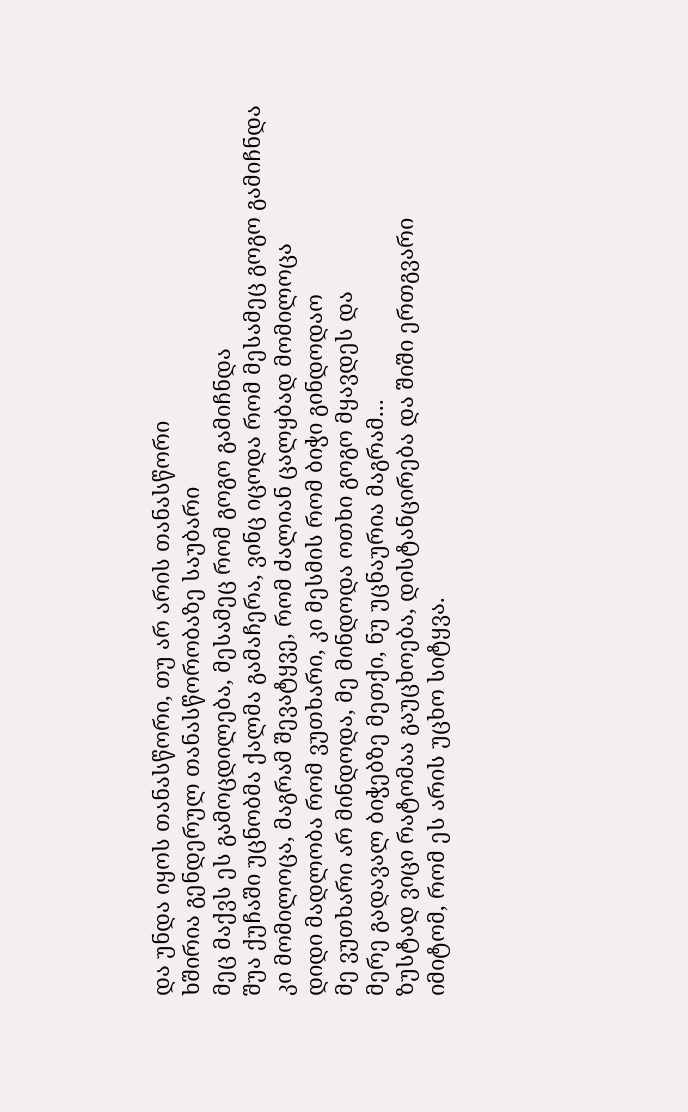და უნდა იყოს თანასწორი, თუ არ არის თანასწორი
ხშირია გენდერულ თანასწორობაზე საუბარი
მეც მაქვს ეს გამოცდილება, მესამეც რომ გოგო გამიჩნდა
შუა ქუჩაში უცნობმა ქალმა გამაჩერა, ვინც იცოდა რომ მესამეც გოგო გამიჩნდა
კი მომილოცა, მაგრამ შევატყვე, რომ ძალიან ცალყბად მომილოცა
დიდი მადლობა რომ ვუთხარი, კი მესმის რომ ბიჭი გინდოდაო
მე ვუთხარი არ მინდოდა, მე მინდოდა ოთხი გოგო მყავდეს და
მერე გადავალ ბიჭებზე მეთქი, ნუ უცნაურია მაგრამ...
ზუსტად ვიცი რატომაა გაუცხოება, დისტანცირება და შიში ერთგვარი
იმიტომ, რომ ეს არის უცხო სიტყვა.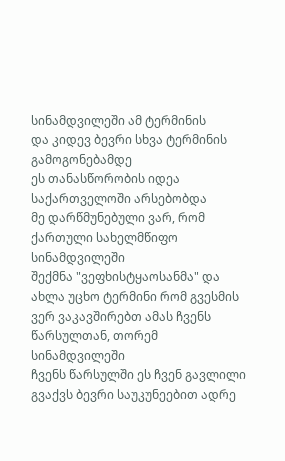სინამდვილეში ამ ტერმინის
და კიდევ ბევრი სხვა ტერმინის გამოგონებამდე
ეს თანასწორობის იდეა საქართველოში არსებობდა
მე დარწმუნებული ვარ, რომ ქართული სახელმწიფო სინამდვილეში
შექმნა "ვეფხისტყაოსანმა" და ახლა უცხო ტერმინი რომ გვესმის
ვერ ვაკავშირებთ ამას ჩვენს წარსულთან, თორემ სინამდვილეში
ჩვენს წარსულში ეს ჩვენ გავლილი გვაქვს ბევრი საუკუნეებით ადრე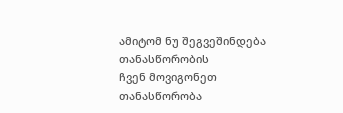ამიტომ ნუ შეგვეშინდება თანასწორობის
ჩვენ მოვიგონეთ თანასწორობა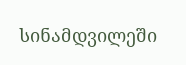სინამდვილეში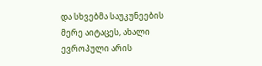და სხვებმა საუკუნეების მერე აიტაცეს, ახალი ევროპული არის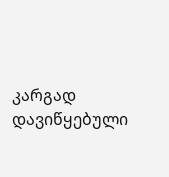კარგად დავიწყებული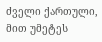ძველი ქართული, მით უმეტეს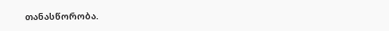თანასწორობა.